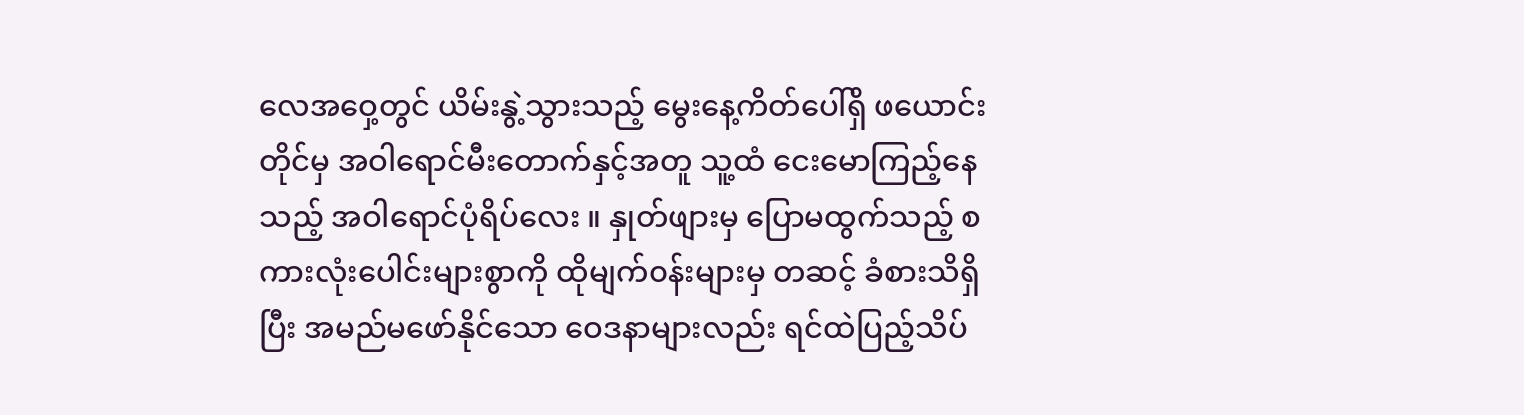လေအဝှေ့တွင် ယိမ်းနွဲ့သွားသည့် မွေးနေ့ကိတ်ပေါ်ရှိ ဖယောင်းတိုင်မှ အဝါရောင်မီးတောက်နှင့်အတူ သူ့ထံ ငေးမောကြည့်နေသည့် အဝါရောင်ပုံရိပ်လေး ။ နှုတ်ဖျားမှ ပြောမထွက်သည့် စကားလုံးပေါင်းများစွာကို ထိုမျက်၀န်းများမှ တဆင့် ခံစားသိရှိပြီး အမည်မဖော်နိုင်သော ဝေဒနာများလည်း ရင်ထဲပြည့်သိပ်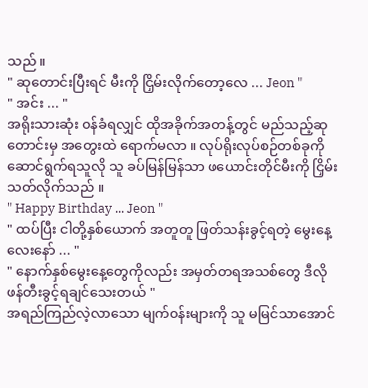သည် ။
" ဆုတောင်းပြီးရင် မီးကို ငြှိမ်းလိုက်တော့လေ ... Jeon "
" အင်း ... "
အရိုးသားဆုံး ၀န်ခံရလျှင် ထိုအခိုက်အတန့်တွင် မည်သည့်ဆုတောင်းမှ အတွေးထဲ ရောက်မလာ ။ လုပ်ရိုးလုပ်စဉ်တစ်ခုကို ဆောင်ရွက်ရသူလို သူ ခပ်မြန်မြန်သာ ဖယောင်းတိုင်မီးကို ငြှိမ်းသတ်လိုက်သည် ။
" Happy Birthday ... Jeon "
" ထပ်ပြီး ငါတို့နှစ်ယောက် အတူတူ ဖြတ်သန်းခွင့်ရတဲ့ မွေးနေ့လေးနော် ... "
" နောက်နှစ်မွေးနေ့တွေကိုလည်း အမှတ်တရအသစ်တွေ ဒီလို ဖန်တီးခွင့်ရချင်သေးတယ် "
အရည်ကြည်လဲ့လာသော မျက်၀န်းများကို သူ မမြင်သာအောင်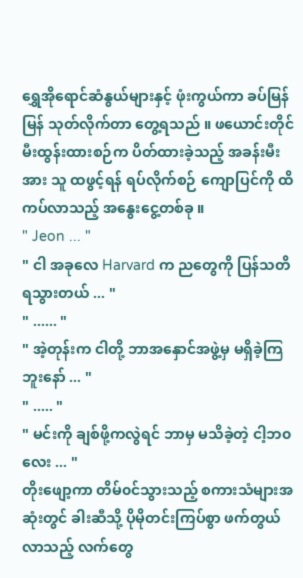ရွှေအိုရောင်ဆံနွယ်များနှင့် ဖုံးကွယ်ကာ ခပ်မြန်မြန် သုတ်လိုက်တာ တွေ့ရသည် ။ ဖယောင်းတိုင် မီးထွန်းထားစဉ်က ပိတ်ထားခဲ့သည့် အခန်းမီးအား သူ ထဖွင့်ရန် ရပ်လိုက်စဉ် ကျောပြင်ကို ထိကပ်လာသည့် အနွေးငွေ့တစ်ခု ။
" Jeon ... "
" ငါ အခုလေ Harvard က ညတွေကို ပြန်သတိရသွားတယ် ... "
" ...... "
" အဲ့တုန်းက ငါတို့ ဘာအနှောင်အဖွဲ့မှ မရှိခဲ့ကြဘူးနော် ... "
" ..... "
" မင်းကို ချစ်ဖို့ကလွဲရင် ဘာမှ မသိခဲ့တဲ့ ငါ့ဘ၀လေး ... "
တိုးဖျော့ကာ တိမ်၀င်သွားသည့် စကားသံများအဆုံးတွင် ခါးဆီသို့ ပိုမိုတင်းကြပ်စွာ ဖက်တွယ်လာသည့် လက်တွေ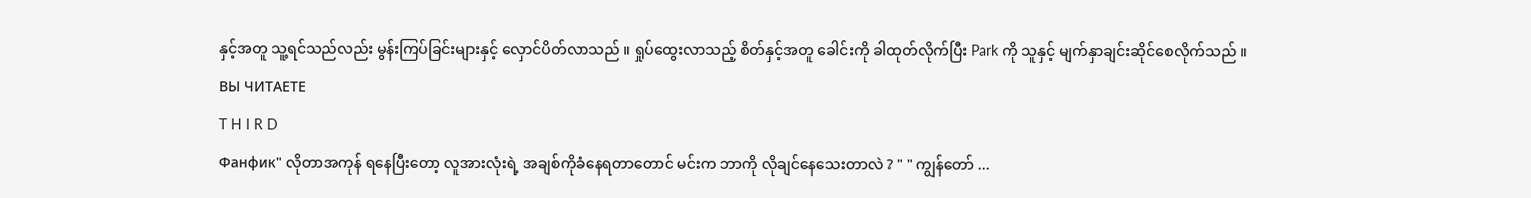နှင့်အတူ သူ့ရင်သည်လည်း မွန်းကြပ်ခြင်းများနှင့် လှောင်ပိတ်လာသည် ။ ရှုပ်ထွေးလာသည့် စိတ်နှင့်အတူ ခေါင်းကို ခါထုတ်လိုက်ပြီး Park ကို သူနှင့် မျက်နှာချင်းဆိုင်စေလိုက်သည် ။
ВЫ ЧИТАЕТЕ
T H I R D
Фанфик" လိုတာအကုန် ရနေပြီးတော့ လူအားလုံးရဲ့ အချစ်ကိုခံနေရတာတောင် မင်းက ဘာကို လိုချင်နေသေးတာလဲ ? " " ကျွန်တော် ...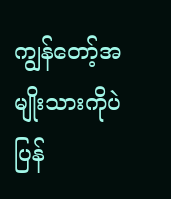ကျွန်တော့်အမျိုးသားကိုပဲ ပြန်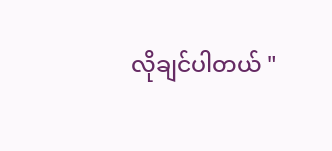လိုချင်ပါတယ် "